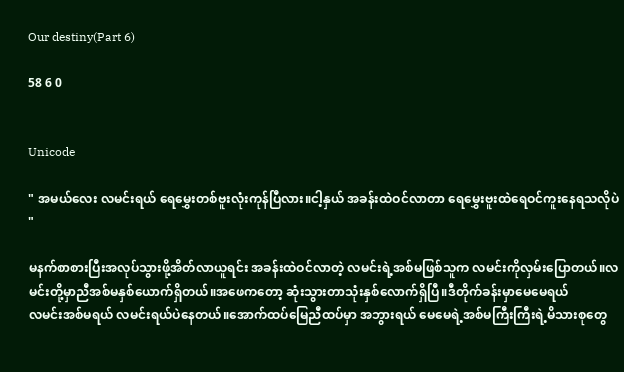Our destiny(Part 6)

58 6 0


Unicode

" အမယ်လေး လမင်းရယ် ရေမွှေးတစ်ဗူးလုံးကုန်ပြီလား။ငါ့နှယ် အခန်းထဲဝင်လာတာ ရေမွှေးဗူးထဲရေဝင်ကူးနေရသလိုပဲ "

မနက်စာစားပြီးအလုပ်သွားဖို့အိတ်လာယူရင်း အခန်းထဲဝင်လာတဲ့ လမင်းရဲ့အစ်မဖြစ်သူက လမင်းကိုလှမ်းပြောတယ်။လမင်းတို့မှာညီအစ်မနှစ်ယောက်ရှိတယ်။အဖေကတော့ ဆုံးသွားတာသုံးနှစ်လောက်ရှိပြီ။ဒီတိုက်ခန်းမှာမေမေရယ်
လမင်းအစ်မရယ် လမင်းရယ်ပဲနေတယ်။အောက်ထပ်မြေညီထပ်မှာ အဘွားရယ် မေမေရဲ့အစ်မကြီးကြီးရဲ့မိသားစုတွေ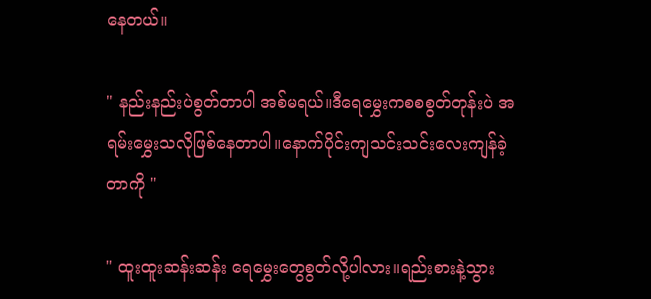နေတယ်။

" နည်းနည်းပဲစွတ်တာပါ အစ်မရယ်။ဒီရေမွှေးကစစစွတ်တုန်းပဲ အရမ်းမွှေးသလိုဖြစ်နေတာပါ။နောက်ပိုင်းကျသင်းသင်းလေးကျန်ခဲ့တာကို "

" ထူးထူးဆန်းဆန်း ရေမွှေးတွေစွတ်လို့ပါလား။ရည်းစားနဲ့သွား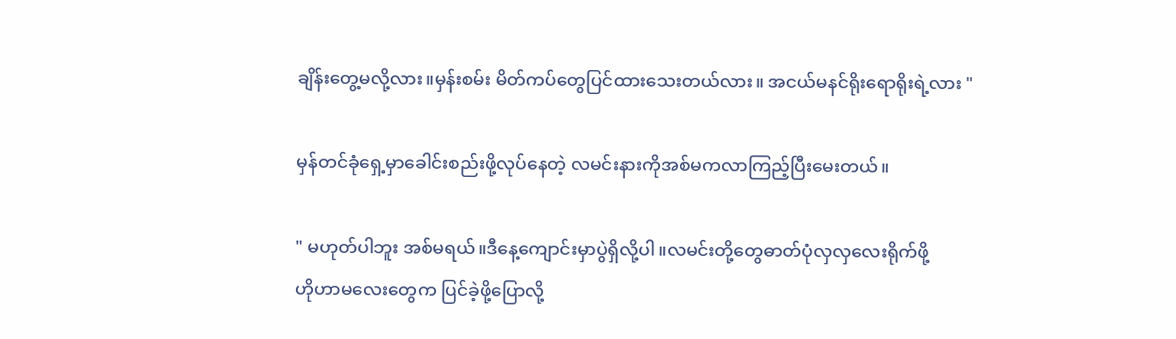ချိန်းတွေ့မလို့လား။မှန်းစမ်း မိတ်ကပ်တွေပြင်ထားသေးတယ်လား။ အငယ်မနင်ရိုးရောရိုးရဲ့လား "

မှန်တင်ခုံရှေ့မှာခေါင်းစည်းဖို့လုပ်နေတဲ့ လမင်းနားကိုအစ်မကလာကြည့်ပြီးမေးတယ်။

" မဟုတ်ပါဘူး အစ်မရယ်။ဒီနေ့ကျောင်းမှာပွဲရှိလို့ပါ။လမင်းတို့တွေဓာတ်ပုံလှလှလေးရိုက်ဖို့
ဟိုဟာမလေးတွေက ပြင်ခဲ့ဖို့ပြောလို့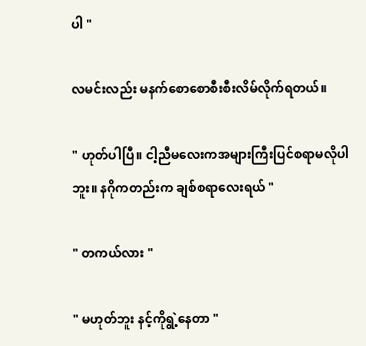ပါ "

လမင်းလည်း မနက်စောစောစီးစီးလိမ်လိုက်ရတယ်။

" ဟုတ်ပါပြီ။ ငါ့ညီမလေးကအများကြီးပြင်စရာမလိုပါဘူး။ နဂိုကတည်းက ချစ်စရာလေးရယ် "

" တကယ်လား "

" မဟုတ်ဘူး နင့်ကိုရွဲ့နေတာ "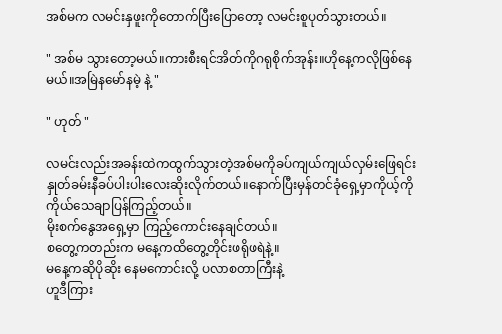အစ်မက လမင်းနှဖူးကိုတောက်ပြီးပြောတော့ လမင်းစူပုတ်သွားတယ်။

" အစ်မ သွားတော့မယ်။ကားစီးရင်အိတ်ကိုဂရုစိုက်အုန်း။ဟိုနေ့ကလိုဖြစ်နေမယ်။အမြဲနမော်နမဲ့ နဲ့ "

" ဟုတ် "

လမင်းလည်းအခန်းထဲကထွက်သွားတဲ့အစ်မကိုခပ်ကျယ်ကျယ်လှမ်းဖြေရင်း နှုတ်ခမ်းနီခပ်ပါးပါးလေးဆိုးလိုက်တယ်။နောက်ပြီးမှန်တင်ခုံရှေ့မှာကိုယ့်ကိုကိုယ်သေချာပြန်ကြည့်တယ်။
မိုးစက်နွေအရှေ့မှာ ကြည့်ကောင်းနေချင်တယ်။
စတွေ့ကတည်းက မနေ့ကထိတွေ့တိုင်းဖရိုဖရဲနဲ့။
မနေ့ကဆိုပိုဆိုး နေမကောင်းလို့ ပလာစတာကြီးနဲ့
ဟူဒီကြား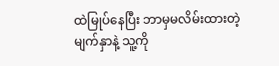ထဲမြုပ်နေပြီး ဘာမှမလိမ်းထားတဲ့မျက်နှာနဲ့ သူ့ကို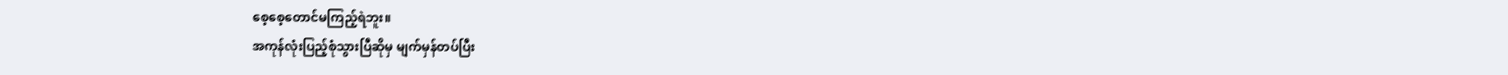စေ့စေ့တောင်မကြည့်ရဲဘူး။
အကုန်လုံးပြည့်စုံသွားပြီဆိုမှ မျက်မှန်တပ်ပြီး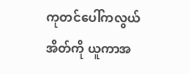ကုတင်ပေါ်ကလွယ်အိတ်ကို ယူကာအ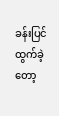ခန်းပြင်ထွက်ခဲ့တော့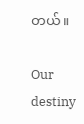တယ်။

Our destiny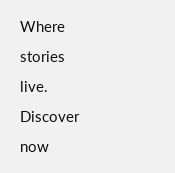Where stories live. Discover now